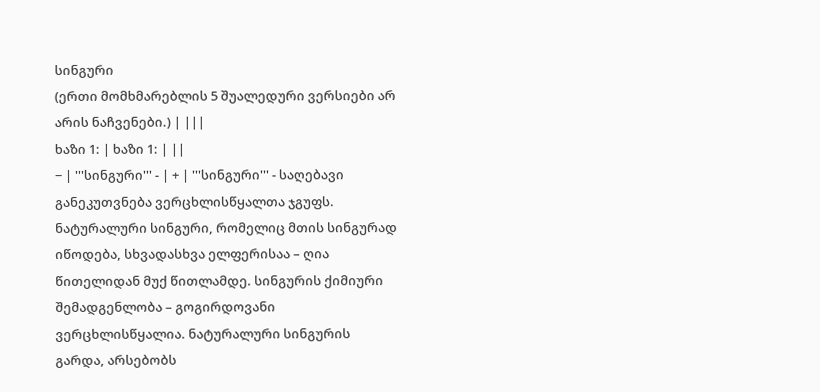სინგური
(ერთი მომხმარებლის 5 შუალედური ვერსიები არ არის ნაჩვენები.) | |||
ხაზი 1: | ხაზი 1: | ||
− | '''სინგური''' - | + | '''სინგური''' - საღებავი განეკუთვნება ვერცხლისწყალთა ჯგუფს. ნატურალური სინგური, რომელიც მთის სინგურად იწოდება, სხვადასხვა ელფერისაა – ღია წითელიდან მუქ წითლამდე. სინგურის ქიმიური შემადგენლობა – გოგირდოვანი ვერცხლისწყალია. ნატურალური სინგურის გარდა, არსებობს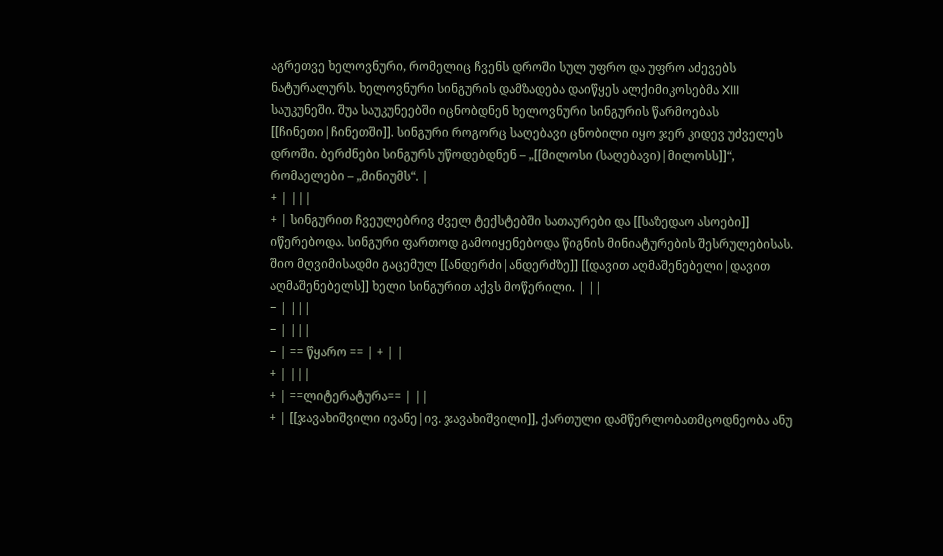აგრეთვე ხელოვნური, რომელიც ჩვენს დროში სულ უფრო და უფრო აძევებს ნატურალურს. ხელოვნური სინგურის დამზადება დაიწყეს ალქიმიკოსებმა XIII საუკუნეში. შუა საუკუნეებში იცნობდნენ ხელოვნური სინგურის წარმოებას [[ჩინეთი|ჩინეთში]]. სინგური როგორც საღებავი ცნობილი იყო ჯერ კიდევ უძველეს დროში. ბერძნები სინგურს უწოდებდნენ – „[[მილოსი (საღებავი)|მილოსს]]“, რომაელები – „მინიუმს“. |
+ | |||
+ | სინგურით ჩვეულებრივ ძველ ტექსტებში სათაურები და [[საზედაო ასოები]] იწერებოდა. სინგური ფართოდ გამოიყენებოდა წიგნის მინიატურების შესრულებისას. შიო მღვიმისადმი გაცემულ [[ანდერძი|ანდერძზე]] [[დავით აღმაშენებელი|დავით აღმაშენებელს]] ხელი სინგურით აქვს მოწერილი. | ||
− | |||
− | |||
− | == წყარო == | + | |
+ | |||
+ | ==ლიტერატურა== | ||
+ | [[ჯავახიშვილი ივანე|ივ. ჯავახიშვილი]], ქართული დამწერლობათმცოდნეობა ანუ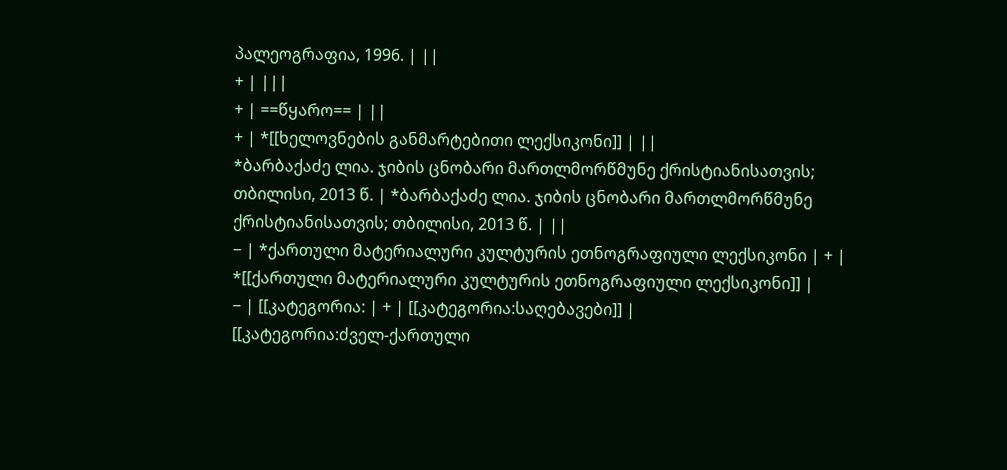პალეოგრაფია, 1996. | ||
+ | |||
+ | ==წყარო== | ||
+ | *[[ხელოვნების განმარტებითი ლექსიკონი]] | ||
*ბარბაქაძე ლია. ჯიბის ცნობარი მართლმორწმუნე ქრისტიანისათვის; თბილისი, 2013 წ. | *ბარბაქაძე ლია. ჯიბის ცნობარი მართლმორწმუნე ქრისტიანისათვის; თბილისი, 2013 წ. | ||
− | *ქართული მატერიალური კულტურის ეთნოგრაფიული ლექსიკონი | + | *[[ქართული მატერიალური კულტურის ეთნოგრაფიული ლექსიკონი]] |
− | [[კატეგორია: | + | [[კატეგორია:საღებავები]] |
[[კატეგორია:ძველ-ქართული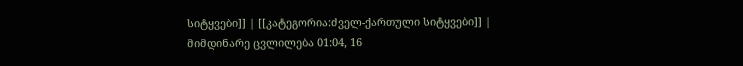სიტყვები]] | [[კატეგორია:ძველ-ქართული სიტყვები]] |
მიმდინარე ცვლილება 01:04, 16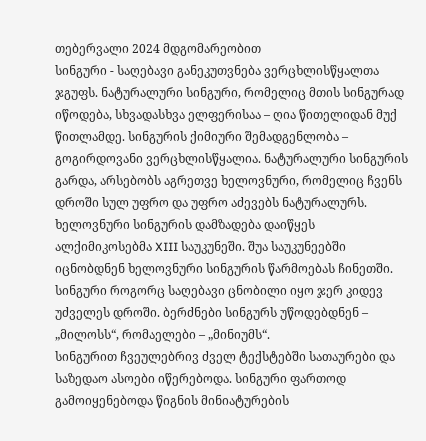თებერვალი 2024 მდგომარეობით
სინგური - საღებავი განეკუთვნება ვერცხლისწყალთა ჯგუფს. ნატურალური სინგური, რომელიც მთის სინგურად იწოდება, სხვადასხვა ელფერისაა – ღია წითელიდან მუქ წითლამდე. სინგურის ქიმიური შემადგენლობა – გოგირდოვანი ვერცხლისწყალია. ნატურალური სინგურის გარდა, არსებობს აგრეთვე ხელოვნური, რომელიც ჩვენს დროში სულ უფრო და უფრო აძევებს ნატურალურს. ხელოვნური სინგურის დამზადება დაიწყეს ალქიმიკოსებმა XIII საუკუნეში. შუა საუკუნეებში იცნობდნენ ხელოვნური სინგურის წარმოებას ჩინეთში. სინგური როგორც საღებავი ცნობილი იყო ჯერ კიდევ უძველეს დროში. ბერძნები სინგურს უწოდებდნენ – „მილოსს“, რომაელები – „მინიუმს“.
სინგურით ჩვეულებრივ ძველ ტექსტებში სათაურები და საზედაო ასოები იწერებოდა. სინგური ფართოდ გამოიყენებოდა წიგნის მინიატურების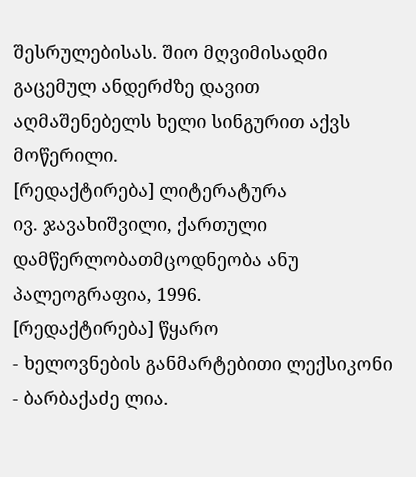შესრულებისას. შიო მღვიმისადმი გაცემულ ანდერძზე დავით აღმაშენებელს ხელი სინგურით აქვს მოწერილი.
[რედაქტირება] ლიტერატურა
ივ. ჯავახიშვილი, ქართული დამწერლობათმცოდნეობა ანუ პალეოგრაფია, 1996.
[რედაქტირება] წყარო
- ხელოვნების განმარტებითი ლექსიკონი
- ბარბაქაძე ლია.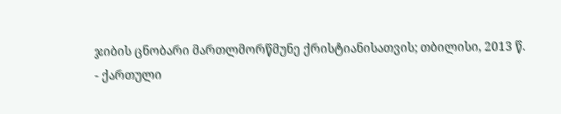ჯიბის ცნობარი მართლმორწმუნე ქრისტიანისათვის; თბილისი, 2013 წ.
- ქართული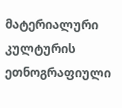მატერიალური კულტურის ეთნოგრაფიული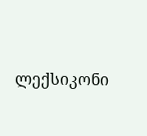ლექსიკონი